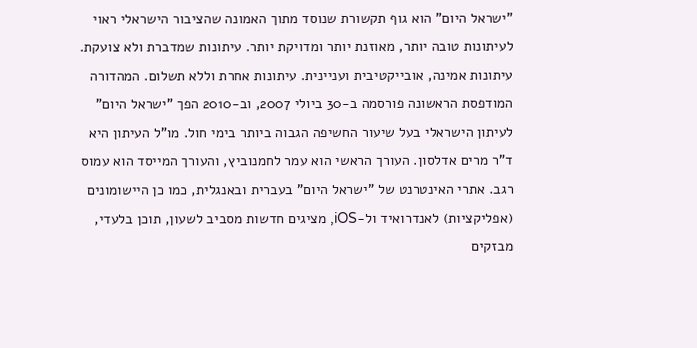"ישראל היום" הוא גוף תקשורת שנוסד מתוך האמונה שהציבור הישראלי ראוי לעיתונות טובה יותר, מאוזנת יותר ומדויקת יותר. עיתונות שמדברת ולא צועקת. עיתונות אמינה, אובייקטיבית ועניינית. עיתונות אחרת וללא תשלום. המהדורה המודפסת הראשונה פורסמה ב-30 ביולי 2007, וב-2010 הפך "ישראל היום" לעיתון הישראלי בעל שיעור החשיפה הגבוה ביותר בימי חול. מו"ל העיתון היא ד"ר מרים אדלסון. העורך הראשי הוא עמר לחמנוביץ, והעורך המייסד הוא עמוס רגב. אתרי האינטרנט של "ישראל היום" בעברית ובאנגלית, כמו כן היישומונים (אפליקציות) לאנדרואיד ול-iOS, מציגים חדשות מסביב לשעון, תוכן בלעדי, מבזקים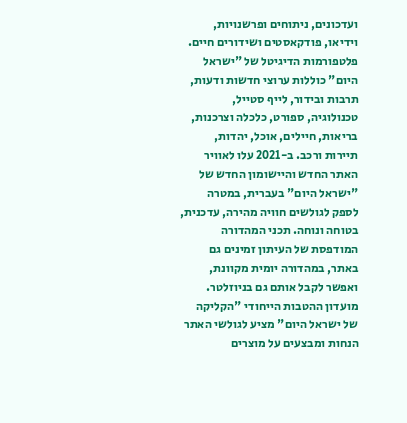ועדכונים, ניתוחים ופרשנויות, וידיאו, פודקאסטים ושידורים חיים. פלטפורמות הדיגיטל של "ישראל היום" כוללות ערוצי חדשות ודעות, תרבות ובידור, לייף סטייל, טכנולוגיה, ספורט, כלכלה וצרכנות, בריאות, חיילים, אוכל, יהדות, תיירות ורכב. ב-2021 עלו לאוויר האתר החדש והיישומון החדש של "ישראל היום" בעברית, במטרה לספק לגולשים חוויה מהירה, עדכנית, בטוחה ונוחה. תכני המהדורה המודפסת של העיתון זמינים גם באתר, במהדורה יומית מקוונת, ואפשר לקבל אותם גם בניוזלטר. מועדון ההטבות הייחודי "הקליקה של ישראל היום" מציע לגולשי האתר הנחות ומבצעים על מוצרים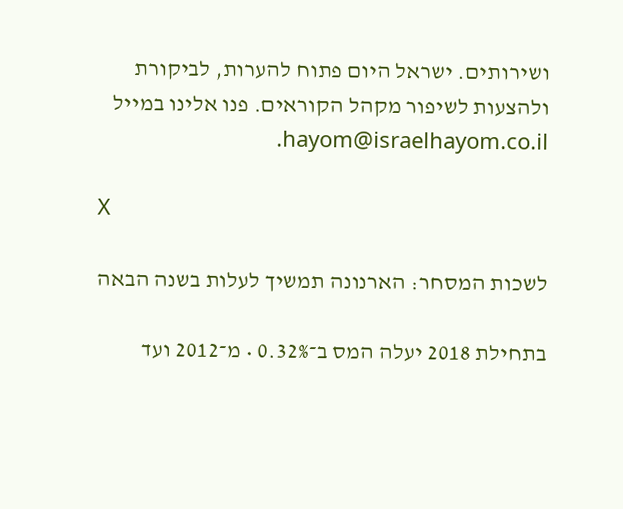ושירותים. ישראל היום פתוח להערות, לביקורת ולהצעות לשיפור מקהל הקוראים. פנו אלינו במייל hayom@israelhayom.co.il.

X

לשכות המסחר: הארנונה תמשיך לעלות בשנה הבאה

בתחילת 2018 יעלה המס ב־0.32% • מ־2012 ועד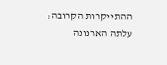ההתייקרות הקרובה: עלתה הארנונה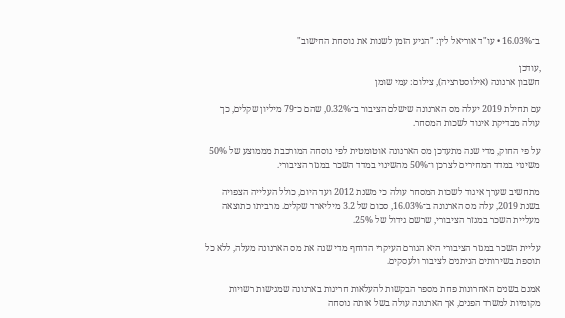ב־16.03% • עו"ד אוריאל לין: "הגיע הזמן לשנות את נוסחת החישוב"

,עודכן
חשבון ארנונה (אילוסטרציה), צילום: עמי שומן

עם תחילת 2019 יעלה מס הארנונה שישלם הציבור ב־0.32%, שהם כ־79 מיליון שקלים, כך עולה מבדיקת איגוד לשכות המסחר.

על פי החוק, מדי שנה מתעדכן מס הארנונה אוטומטית לפי נוסחה המורכבת מממוצע של 50% משינוי במדד המחירים לצרכן ו־50% מהשינוי במדד השכר במגזר הציבורי.

מתחשיב שערך איגוד לשכות המסחר עולה כי משנת 2012 ועד היום, כולל העלייה הצפויה בשנת 2019, עלה מס הארנונה ב־16.03%, סכום של 3.2 מיליארד שקלים. מרביתו כתוצאה מעליית השכר במגזר הציבורי, שרשם גידול של 25%.

עליית השכר במגזר הציבורי היא הגורם העיקרי הדוחף מדי שנה את מס הארנונה מעלה, ללא כל תוספת בשירותים הניתנים לציבור ולעסקים.

אמנם בשנים האחרונות פחת מספר הבקשות להעלאות חריגות בארנונה שמגישות רשויות מקומיות למשרד הפנים, אך הארנונה עולה בשל אותה נוסחה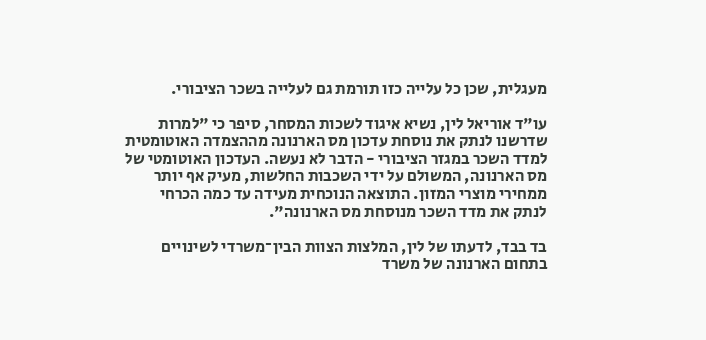מעגלית, שכן כל עלייה כזו תורמת גם לעלייה בשכר הציבורי.

עו"ד אוריאל לין, נשיא איגוד לשכות המסחר, סיפר כי "למרות שדרשנו לנתק את נוסחת עדכון מס הארנונה מההצמדה האוטומטית למדד השכר במגזר הציבורי - הדבר לא נעשה. העדכון האוטומטי של מס הארנונה, המשולם על ידי השכבות החלשות, מעיק אף יותר ממחירי מוצרי המזון. התוצאה הנוכחית מעידה עד כמה הכרחי לנתק את מדד השכר מנוסחת מס הארנונה".

בד בבד, לדעתו של לין, המלצות הצוות הבין־משרדי לשינויים בתחום הארנונה של משרד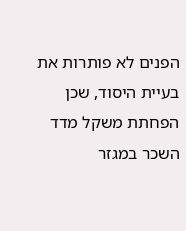הפנים לא פותרות את בעיית היסוד, שכן הפחתת משקל מדד השכר במגזר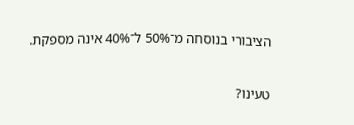הציבורי בנוסחה מ־50% ל־40% אינה מספקת.

טעינו?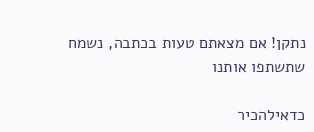נתקן! אם מצאתם טעות בכתבה, נשמח שתשתפו אותנו

כדאילהכיר